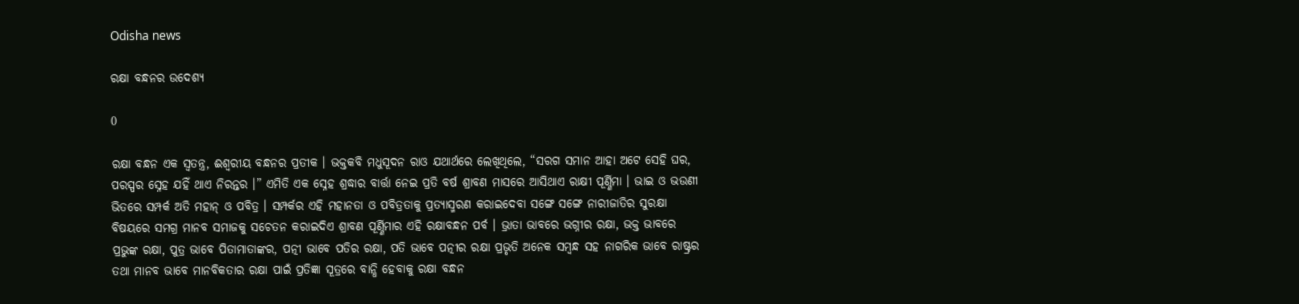Odisha news

ରକ୍ଷା ବନ୍ଧନର ଉଦେଶ୍ୟ

0

ରକ୍ଷା ବନ୍ଧନ ଏକ ସ୍ୱତନ୍ତ୍ର, ଈଶ୍ୱରୀୟ ବନ୍ଧନର ପ୍ରତୀକ । ଭକ୍ତକବି ମଧୁସୂଦନ ରାଓ ଯଥାର୍ଥରେ ଲେଖିଥିଲେ, “ସରଗ ସମାନ ଆହା ଅଟେ ସେହି ଘର, ପରସ୍ପର ସ୍ନେହ ଯହିଁ ଥାଏ ନିରନ୍ତର ।” ଏମିତି ଏକ ସ୍ନେହ ଶ୍ରଦ୍ଧାର ବାର୍ତ୍ତା ନେଇ ପ୍ରତି ବର୍ଷ ଶ୍ରାବଣ ମାସରେ ଆସିଥାଏ ରାକ୍ଷୀ ପୂର୍ଣ୍ଣିମା । ଭାଇ ଓ ଭଉଣୀ ଭିତରେ ସମ୍ପର୍କ ଅତି ମହାନ୍ ଓ ପବିତ୍ର । ସମ୍ପର୍କର ଏହି ମହାନତା ଓ ପବିତ୍ରତାକୁ ପ୍ରତ୍ୟାସ୍ମରଣ କରାଇଦେବା ସଙ୍ଗେ ସଙ୍ଗେ ନାରୀଜାତିର ସୁରକ୍ଷା ବିଷୟରେ ସମଗ୍ର ମାନବ ସମାଜକୁ ସଚେତନ କରାଇଦିଏ ଶ୍ରାବଣ ପୂର୍ଣ୍ଣିମାର ଏହି ରକ୍ଷାବନ୍ଧନ ପର୍ବ । ଭ୍ରାତା ଭାବରେ ଭଗ୍ନୀର ରକ୍ଷା, ଭକ୍ତ ଭାବରେ ପ୍ରଭୁଙ୍କ ରକ୍ଷା, ପୁତ୍ର ଭାବେ ପିତାମାତାଙ୍କର, ପତ୍ନୀ ଭାବେ ପତିର ରକ୍ଷା, ପତି ଭାବେ ପତ୍ନୀର ରକ୍ଷା ପ୍ରଭୃତି ଅନେକ ସମ୍ବନ୍ଧ ସହ ନାଗରିକ ଭାବେ ରାଷ୍ଟ୍ରର ତଥା ମାନବ ଭାବେ ମାନବିକତାର ରକ୍ଷା ପାଇଁ ପ୍ରତିଜ୍ଞା ସୂତ୍ରରେ ବାନ୍ଧି ହେବାକୁ ରକ୍ଷା ବନ୍ଧନ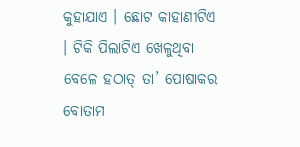କୁହାଯାଏ । ଛୋଟ କାହାଣୀଟିଏ । ଟିକି ପିଲାଟିଏ ଖେଳୁଥିବା ବେଳେ ହଠାତ୍ ତା’ ପୋଷାକର ବୋତାମ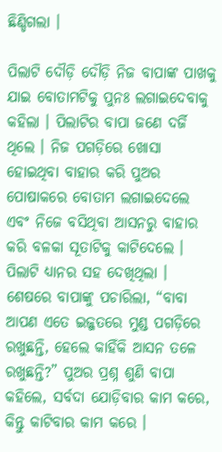ଛିଣ୍ଡିଗଲା ।

ପିଲାଟି ଦୌଡ଼ି ଦୌଡ଼ି ନିଜ ବାପାଙ୍କ ପାଖକୁ ଯାଇ ବୋତାମଟିକୁ ପୁନଃ ଲଗାଇଦେବାକୁ କହିଲା । ପିଲାଟିର ବାପା ଜଣେ ଦର୍ଜି ଥିଲେ । ନିଜ ପଗଡ଼ିରେ ଖୋସା ହୋଇଥିବା ବାହାର କରି ପୁଅର ପୋଷାକରେ ବୋତାମ ଲଗାଇଦେଲେ ଏବଂ ନିଜେ ବସିଥିବା ଆସନରୁ ବାହାର କରି ବଳକା ସୂତାଟିକୁ କାଟିଦେଲେ । ପିଲାଟି ଧ୍ୟାନର ସହ ଦେଖିଥିଲା । ଶେଷରେ ବାପାଙ୍କୁ ପଚାରିଲା, “ବାବା ଆପଣ ଏତେ ଇଜ୍ଜତରେ ମୁଣ୍ଡ ପଗଡ଼ିରେ ରଖୁଛନ୍ତି, ହେଲେ କାହିଁକି ଆସନ ତଳେ ରଖୁଛନ୍ତି?” ପୁଅର ପ୍ରଶ୍ନ ଶୁଣି ବାପା କହିଲେ, ସର୍ବଦା ଯୋଡ଼ିବାର କାମ କରେ, କିନ୍ତୁ କାଟିବାର କାମ କରେ ।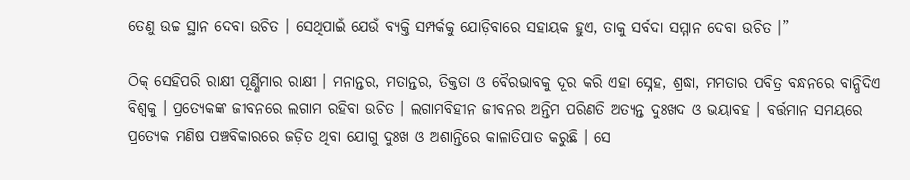ତେଣୁ ଉଚ୍ଚ ସ୍ଥାନ ଦେବା ଉଚିତ । ସେଥିପାଇଁ ଯେଉଁ ବ୍ୟକ୍ତି ସମ୍ପର୍କକୁ ଯୋଡ଼ିବାରେ ସହାୟକ ହୁଏ, ତାକୁ ସର୍ବଦା ସମ୍ମାନ ଦେବା ଉଚିତ ।”

ଠିକ୍ ସେହିପରି ରାକ୍ଷୀ ପୂର୍ଣ୍ଣିମାର ରାକ୍ଷୀ । ମନାନ୍ତର, ମତାନ୍ତର, ତିକ୍ତତା ଓ ବୈରଭାବକୁ ଦୂର କରି ଏହା ସ୍ନେହ, ଶ୍ରଦ୍ଧା, ମମତାର ପବିତ୍ର ବନ୍ଧନରେ ବାନ୍ଧିଦିଏ ବିଶ୍ୱକୁ । ପ୍ରତ୍ୟେକଙ୍କ ଜୀବନରେ ଲଗାମ ରହିବା ଉଚିତ । ଲଗାମବିହୀନ ଜୀବନର ଅନ୍ତିମ ପରିଣତି ଅତ୍ୟନ୍ତ ଦୁଃଖଦ ଓ ଭୟାବହ । ବର୍ତ୍ତମାନ ସମୟରେ ପ୍ରତ୍ୟେକ ମଣିଷ ପଞ୍ଚବିକାରରେ ଜଡ଼ିତ ଥିବା ଯୋଗୁ ଦୁଃଖ ଓ ଅଶାନ୍ତିରେ କାଳାତିପାତ କରୁଛି । ସେ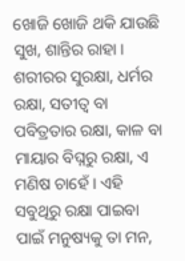ଖୋଜି ଖୋଜି ଥକି ଯାଉଛି ସୁଖ, ଶାନ୍ତିର ରାହା । ଶରୀରର ସୁରକ୍ଷା, ଧର୍ମର ରକ୍ଷା, ସତୀତ୍ୱ ବା ପବିତ୍ରତାର ରକ୍ଷା, କାଳ ବା ମାୟାର ବିଘ୍ନରୁ ରକ୍ଷା, ଏ ମଣିଷ ଚାହେଁ । ଏହି ସବୁଥିରୁ ରକ୍ଷା ପାଇବା ପାଇଁ ମନୁଷ୍ୟକୁ ତା ମନ,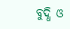ବୁଦ୍ଧି ଓ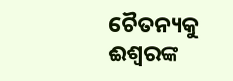ଚୈତନ୍ୟକୁ ଈଶ୍ୱରଙ୍କ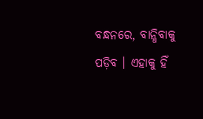ବନ୍ଧନରେ, ବାନ୍ଧିବାକୁ ପଡ଼ିବ । ଏହାକୁ ହିଁ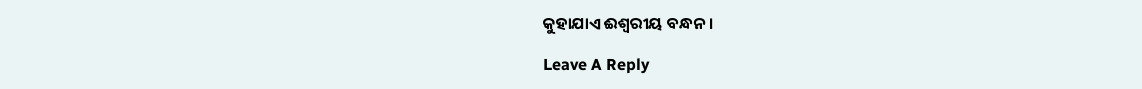କୁହାଯାଏ ଈଶ୍ୱରୀୟ ବନ୍ଧନ ।

Leave A Reply